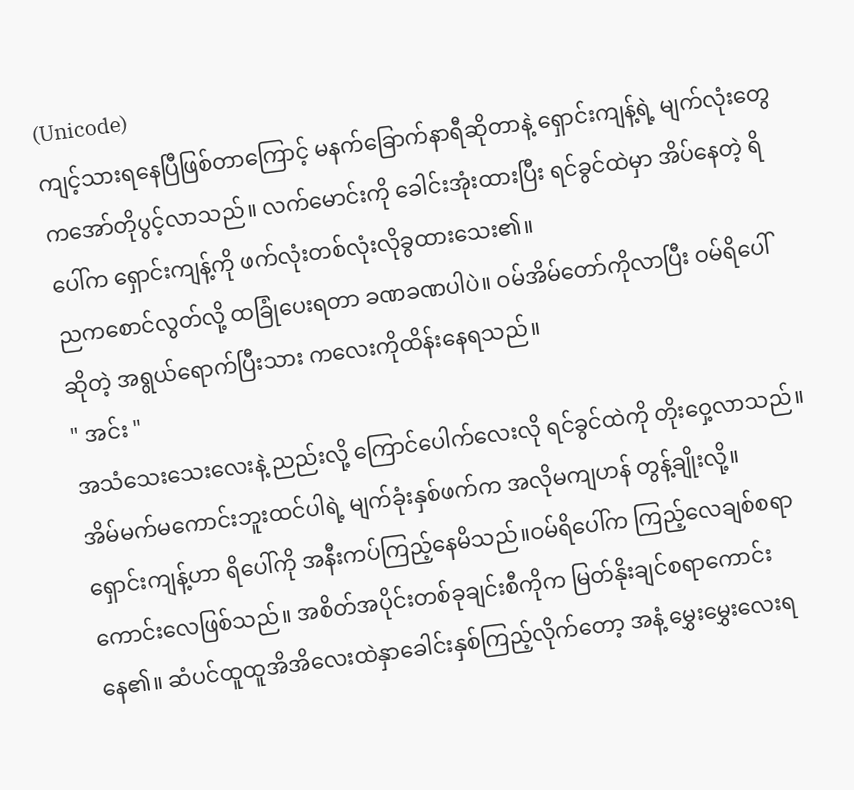(Unicode)
ကျင့်သားရနေပြီဖြစ်တာကြောင့် မနက်ခြောက်နာရီဆိုတာနဲ့ ရှောင်းကျန့်ရဲ့ မျက်လုံးတွေကအော်တိုပွင့်လာသည်။ လက်မောင်းကို ခေါင်းအုံးထားပြီး ရင်ခွင်ထဲမှာ အိပ်နေတဲ့ ရိပေါ်က ရှောင်းကျန့်ကို ဖက်လုံးတစ်လုံးလိုခွထားသေး၏။
ညကစောင်လွတ်လို့ ထခြုံပေးရတာ ခဏခဏပါပဲ။ ဝမ်အိမ်တော်ကိုလာပြီး ဝမ်ရိပေါ်ဆိုတဲ့ အရွယ်ရောက်ပြီးသား ကလေးကိုထိန်းနေရသည်။
" အင်း "
အသံသေးသေးလေးနဲ့ ညည်းလို့ ကြောင်ပေါက်လေးလို ရင်ခွင်ထဲကို တိုးဝှေ့လာသည်။ အိမ်မက်မကောင်းဘူးထင်ပါရဲ့ မျက်ခုံးနှစ်ဖက်က အလိုမကျဟန် တွန့်ချိုးလို့။
ရှောင်းကျန့်ဟာ ရိပေါ်ကို အနီးကပ်ကြည့်နေမိသည်။ဝမ်ရိပေါ်က ကြည့်လေချစ်စရာကောင်းလေဖြစ်သည်။ အစိတ်အပိုင်းတစ်ခုချင်းစီကိုက မြတ်နိုးချင်စရာကောင်းနေ၏။ ဆံပင်ထူထူအိအိလေးထဲနှာခေါင်းနှစ်ကြည့်လိုက်တော့ အနံ့ မွှေးမွှေးလေးရ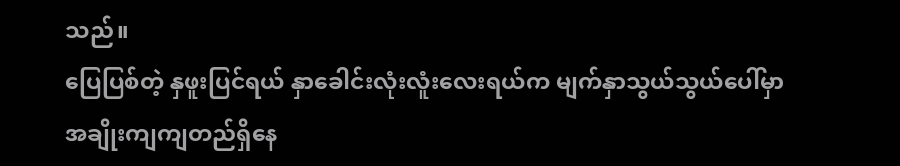သည်။
ပြေပြစ်တဲ့ နှဖူးပြင်ရယ် နှာခေါင်းလုံးလူံးလေးရယ်က မျက်နှာသွယ်သွယ်ပေါ်မှာ အချိုးကျကျတည်ရှိနေ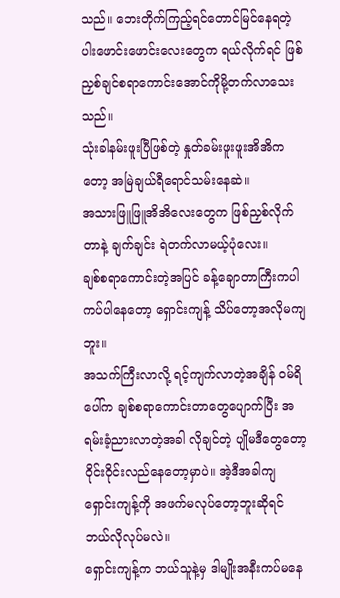သည်။ ဘေးတိုက်ကြည့်ရင်တောင်မြင်နေရတဲ့ ပါးဖောင်းဖောင်းလေးတွေက ရယ်လိုက်ရင် ဖြစ်ညှစ်ချင်စရာကောင်းအောင်ကိုမို့တက်လာသေးသည်။
သုံးခါနမ်းဖူးပြီဖြစ်တဲ့ နှုတ်ခမ်းဖူးဖူးအိအိကတော့ အမြဲချယ်ရီရောင်သမ်းနေဆဲ။
အသားဖြူဖြူအိအိလေးတွေက ဖြစ်ညှစ်လိုက်တာနဲ့ ချက်ချင်း ရဲတက်လာမယ့်ပုံလေး။
ချစ်စရာကောင်းတဲ့အပြင် ခန့်ချောတာကြီးကပါ ကပ်ပါနေတော့ ရှောင်းကျန့် သိပ်တော့အလိုမကျဘူး။
အသက်ကြီးလာလို့ ရင့်ကျက်လာတဲ့အချိန် ဝမ်ရိပေါ်က ချစ်စရာကောင်းတာတွေပျောက်ပြီး အရမ်းခံ့ညားလာတဲ့အခါ လိုချင်တဲ့ ပျိုမဒီတွေတော့ ဝိုင်းဝိုင်းလည်နေတော့မှာပဲ။ အဲ့ဒီအခါကျ ရှောင်းကျန့်ကို အဖက်မလုပ်တော့ဘူးဆိုရင် ဘယ်လိုလုပ်မလဲ။
ရှောင်းကျန့်က ဘယ်သူနဲ့မှ ဒါမျိုးအနီးကပ်မနေ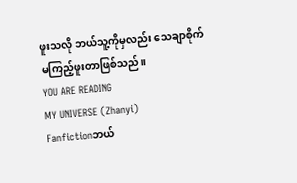ဖူးသလို ဘယ်သူ့ကိုမှလည်း သေချာစိုက်မကြည့်ဖူးတာဖြစ်သည်။
YOU ARE READING
MY UNIVERSE (Zhanyi)
Fanfictionဘယ်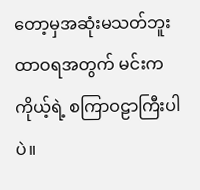တော့မှအဆုံးမသတ်ဘူး ထာဝရအတွက် မင်းက ကိုယ့်ရဲ့ စကြာဝဠာကြီးပါပဲ။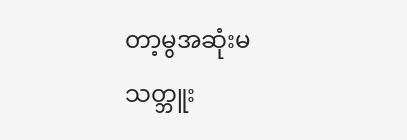တာ့မွအဆုံးမသတ္ဘူး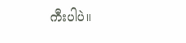ကီးပါပဲ။